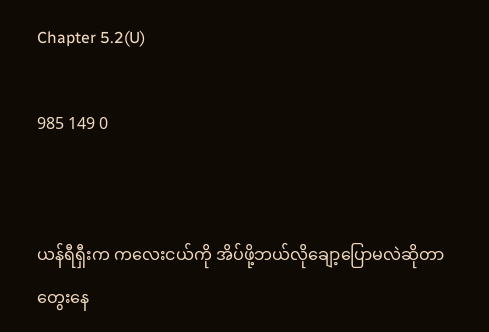Chapter 5.2(U)

985 149 0


ယန်ရီရှီးက ကလေးငယ်ကို အိပ်ဖို့ဘယ်လိုချော့ပြောမလဲဆိုတာ တွေးနေ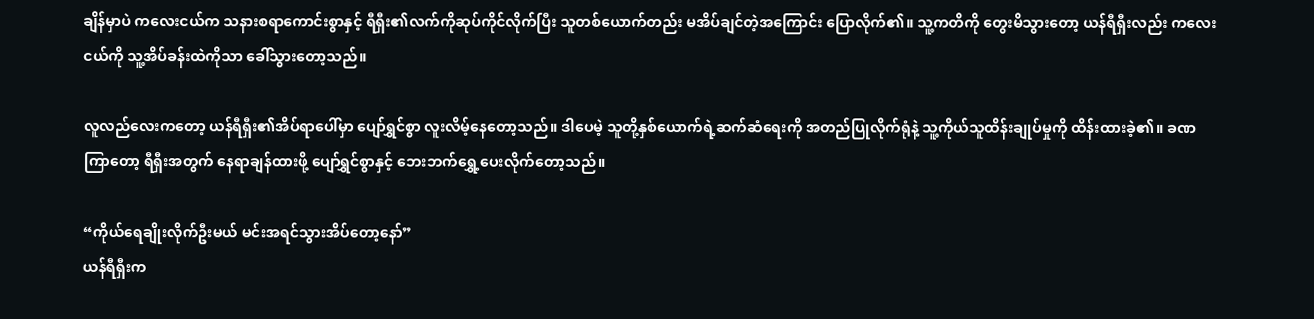ချိန်မှာပဲ ကလေးငယ်က သနားစရာကောင်းစွာနှင့် ရီရှီး၏လက်ကိုဆုပ်ကိုင်လိုက်ပြီး သူတစ်ယောက်တည်း မအိပ်ချင်တဲ့အကြောင်း ပြောလိုက်၏။ သူ့ကတိကို တွေးမိ‌သွားတော့ ယန်ရီရှီးလည်း ကလေးငယ်ကို သူ့အိပ်ခန်းထဲကိုသာ ခေါ်သွားတော့သည်။

လူလည်လေးကတော့ ယန်ရီရှီး၏အိပ်ရာပေါ်မှာ ပျော်ရွှင်စွာ လူးလိမ့်နေတော့သည်။ ဒါပေမဲ့ သူတို့နှစ်ယောက်ရဲ့ဆက်ဆံရေးကို အတည်ပြုလိုက်ရုံနဲ့ သူ့ကိုယ်သူထိန်းချုပ်မှုကို ထိန်းထားခဲ့၏။ ခဏကြာတော့ ရီရှီးအတွက် နေရာချန်ထားဖို့ ပျော်ရွှင်စွာနှင့် ဘေးဘက်ရွှေ့ပေးလိုက်တော့သည်။

“ကိုယ်ရေချိုးလိုက်ဦးမယ် မင်းအရင်သွားအိပ်တော့နော်”
ယန်ရီရှီးက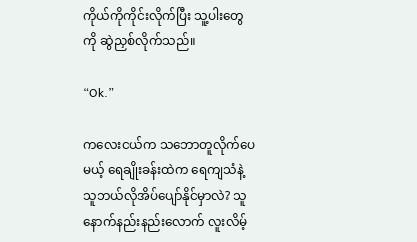ကိုယ်ကိုကိုင်းလိုက်ပြီး သူ့ပါးတွေကို ဆွဲညှစ်လိုက်သည်။

“Ok.”

ကလေးငယ်က သဘောတူလိုက်ပေမယ့် ရေချိုးခန်းထဲက ရေကျသံနဲ့ သူဘယ်လိုအိပ်ပျော်နိုင်မှာလဲ? သူနောက်နည်းနည်းလောက် လူးလိမ့်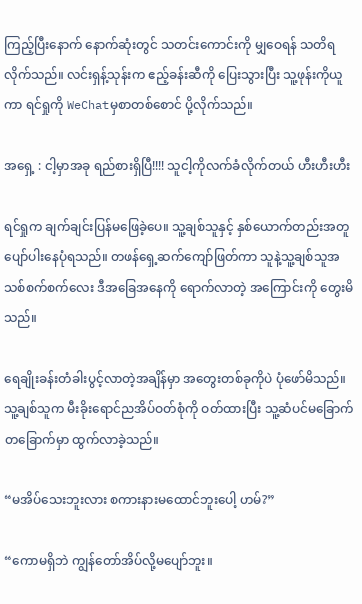ကြည့်ပြီးနောက် နောက်ဆုံးတွင် သတင်းကောင်းကို ‌မျှဝေရန် သတိရလိုက်သည်။ လင်းရှန့်သုန်းက ဧည့်ခန်းဆီကို ပြေးသွားပြီး သူ့ဖုန်းကိုယူကာ ရင်ရှုကို WeChatမှစာတစ်စောင် ပို့လိုက်သည်။

အရှေ့ : ငါ့မှာအခု ရည်စားရှိပြီ!!!! သူငါ့ကိုလက်ခံလိုက်တယ် ဟီးဟီးဟီး

ရင်ရှုက ချက်ချင်းပြန်မဖြေခဲ့ပေ။ သူ့ချစ်သူနှင့် နှစ်ယောက်တည်းအတူပျော်ပါးနေပုံရသည်။ တဖန်ရှေ့ဆက်ကျော်ဖြတ်ကာ သူနဲ့သူ့ချစ်သူအသစ်စက်စက်လေး ဒီအခြေအနေကို ရောက်လာတဲ့ အကြောင်းကို တွေးမိသည်။

ရေချိုးခန်းတံခါးပွင့်လာတဲ့အချိန်မှာ အတွေးတစ်ခုကိုပဲ ပုံဖော်မိသည်။ သူ့ချစ်သူက မီးခိုးရောင်ညအိပ်ဝတ်စုံကို ဝတ်ထားပြီး သူ့ဆံပင်မခြောက်တခြောက်မှာ ထွက်လာခဲ့သည်။

“မအိပ်သေးဘူးလား စကားနားမထောင်ဘူးပေါ့ ဟမ်?”

“ကောမရှိဘဲ ကျွန်တော်အိပ်လို့မပျော်ဘူး။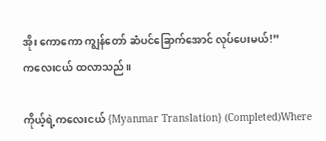အိုး ကောကော ကျွန်တော် ဆံပင်ခြောက်အောင် လုပ်ပေးမယ်!”
ကလေးငယ် ထလာသည်။

ကိုယ့်ရဲ့ကလေးငယ် {Myanmar Translation} (Completed)Where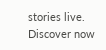stories live. Discover now